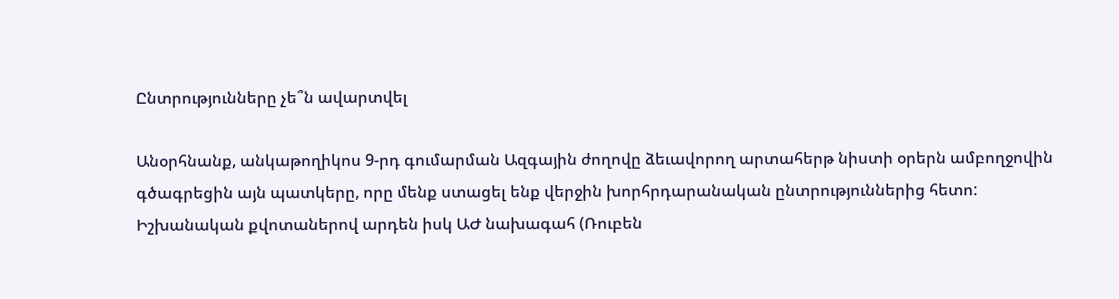Ընտրությունները չե՞ն ավարտվել

Անօրհնանք, անկաթողիկոս 9-րդ գումարման Ազգային ժողովը ձեւավորող արտահերթ նիստի օրերն ամբողջովին գծագրեցին այն պատկերը, որը մենք ստացել ենք վերջին խորհրդարանական ընտրություններից հետո: Իշխանական քվոտաներով արդեն իսկ ԱԺ նախագահ (Ռուբեն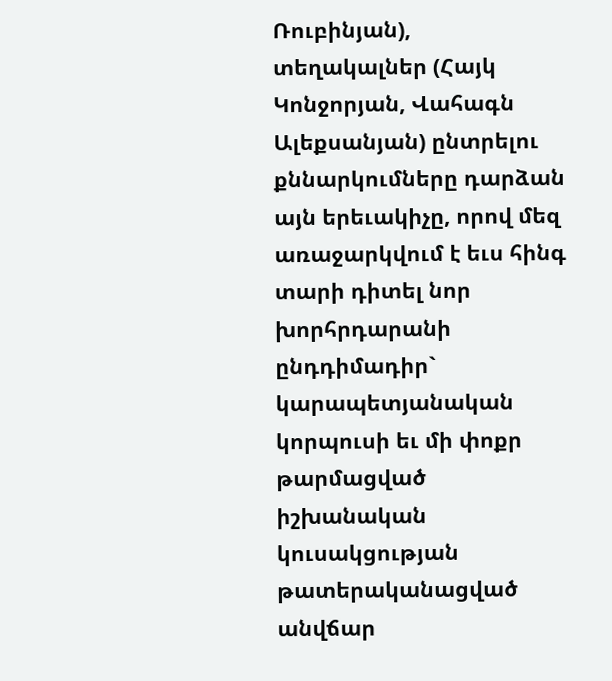Ռուբինյան), տեղակալներ (Հայկ Կոնջորյան, Վահագն Ալեքսանյան) ընտրելու քննարկումները դարձան այն երեւակիչը, որով մեզ առաջարկվում է եւս հինգ տարի դիտել նոր խորհրդարանի ընդդիմադիր` կարապետյանական կորպուսի եւ մի փոքր թարմացված իշխանական կուսակցության թատերականացված անվճար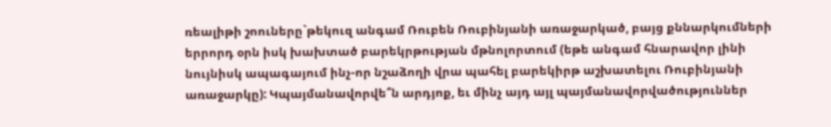ռեալիթի շոուները`թեկուզ անգամ Ռուբեն Ռուբինյանի առաջարկած, բայց քննարկումների երրորդ օրն իսկ խախտած բարեկրթության մթնոլորտում (եթե անգամ հնարավոր լինի նույնիսկ ապագայում ինչ-որ նշաձողի վրա պահել բարեկիրթ աշխատելու Ռուբինյանի առաջարկը): Կպայմանավորվե՞ն արդյոք, եւ մինչ այդ այլ պայմանավորվածություններ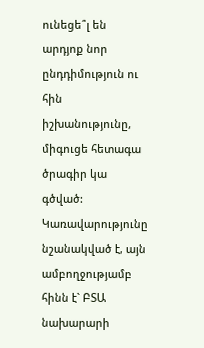ունեցե՞լ են արդյոք նոր ընդդիմություն ու հին իշխանությունը, միգուցե հետագա ծրագիր կա գծված:
Կառավարությունը նշանակված է, այն ամբողջությամբ հինն է` ԲՏԱ նախարարի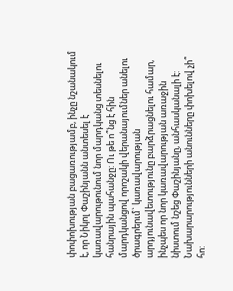փոփոխության բացառությամբ, ինչը նշանակում է, որ Նիկոլ Փաշինյանն անտեսել է կառավարութունում նոր մարդկանց տեսնելու հանրային պահանջը: Ու թե ո՞նց է հին մարդկանցով որոշակի վերանայումներ անելու ծրագրերւմ` կառավարության արդյունավետությունը բարձրացնելու համար, ինչպես որ նոր կառավարության առաջին նիստում նշեց Փաշինյանը, անհասկանալի է: Նախարարությունների անունները փոխելով չի՞ հո: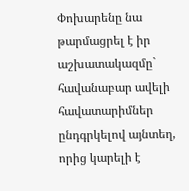Փոխարենը նա թարմացրել է իր աշխատակազմը` հավանաբար ավելի հավատարիմներ ընդգրկելով այնտեղ, որից կարելի է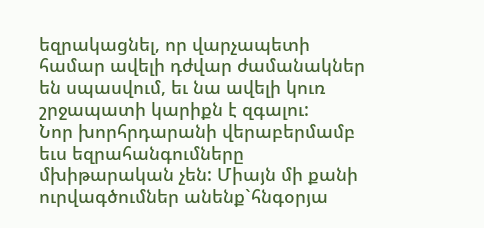եզրակացնել, որ վարչապետի համար ավելի դժվար ժամանակներ են սպասվում, եւ նա ավելի կուռ շրջապատի կարիքն է զգալու:
Նոր խորհրդարանի վերաբերմամբ եւս եզրահանգումները մխիթարական չեն: Միայն մի քանի ուրվագծումներ անենք`հնգօրյա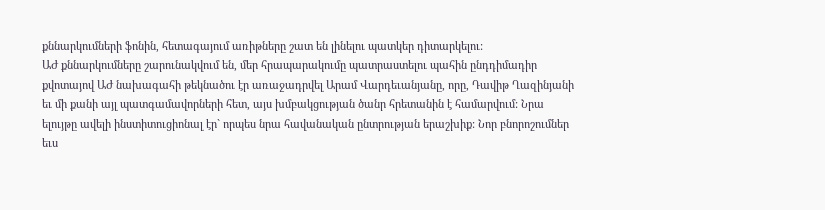քննարկումների ֆոնին, հետագայում առիթները շատ են լինելու պատկեր դիտարկելու:
ԱԺ քննարկումները շարունակվում են, մեր հրապարակումը պատրաստելու պահին ընդդիմադիր քվոտայով ԱԺ նախագահի թեկնածու էր առաջադրվել Արամ Վարդեւանյանը, որը, Դավիթ Ղազինյանի եւ մի քանի այլ պատգամավորների հետ, այս խմբակցության ծանր հրետանին է համարվում: Նրա ելույթը ավելի ինստիտուցիոնալ էր` որպես նրա հավանական ընտրության երաշխիք: Նոր բնորոշումներ եւս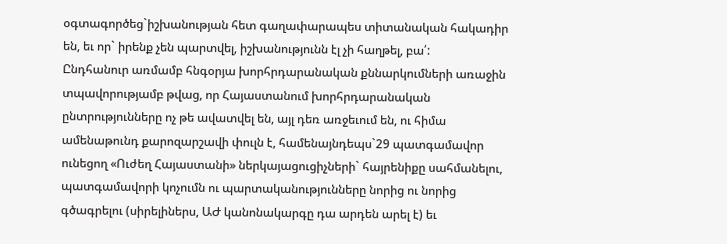օգտագործեց`իշխանության հետ գաղափարապես տիտանական հակադիր են, եւ որ` իրենք չեն պարտվել, իշխանությունն էլ չի հաղթել, բա՛:
Ընդհանուր առմամբ հնգօրյա խորհրդարանական քննարկումների առաջին տպավորությամբ թվաց, որ Հայաստանում խորհրդարանական ընտրությունները ոչ թե ավատվել են, այլ դեռ առջեւում են, ու հիմա ամենաթունդ քարոզարշավի փուլն է, համենայնդեպս`29 պատգամավոր ունեցող «Ուժեղ Հայաստանի» ներկայացուցիչների` հայրենիքը սահմանելու, պատգամավորի կոչումն ու պարտականությունները նորից ու նորից գծագրելու (սիրելիներս, ԱԺ կանոնակարգը դա արդեն արել է) եւ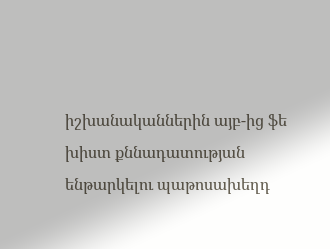իշխանականներին այբ-ից ֆե խիստ քննադատության ենթարկելու պաթոսախեղդ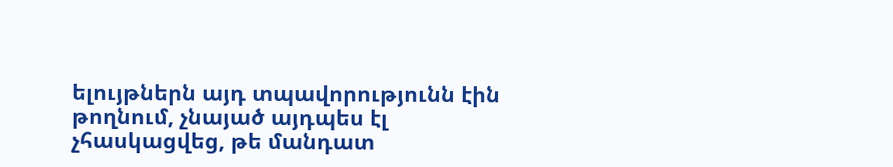ելույթներն այդ տպավորությունն էին թողնում, չնայած այդպես էլ չհասկացվեց, թե մանդատ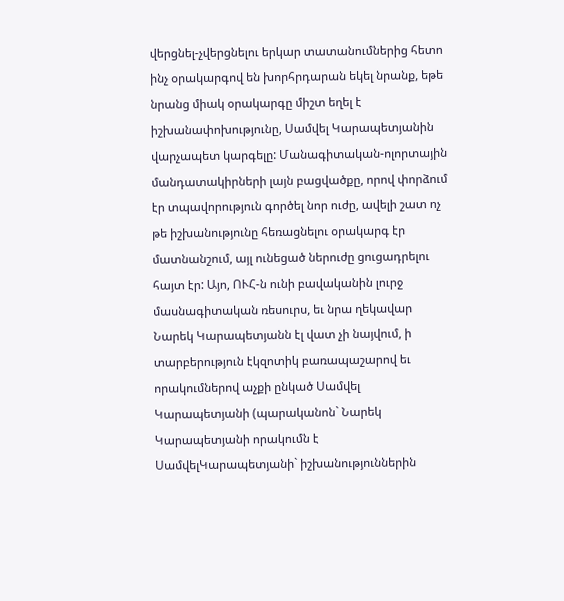վերցնել-չվերցնելու երկար տատանումներից հետո ինչ օրակարգով են խորհրդարան եկել նրանք, եթե նրանց միակ օրակարգը միշտ եղել է իշխանափոխությունը, Սամվել Կարապետյանին վարչապետ կարգելը: Մանագիտական-ոլորտային մանդատակիրների լայն բացվածքը, որով փորձում էր տպավորություն գործել նոր ուժը, ավելի շատ ոչ թե իշխանությունը հեռացնելու օրակարգ էր մատնանշում, այլ ունեցած ներուժը ցուցադրելու հայտ էր: Այո, ՈՒՀ-ն ունի բավականին լուրջ մասնագիտական ռեսուրս, եւ նրա ղեկավար Նարեկ Կարապետյանն էլ վատ չի նայվում, ի տարբերություն էկզոտիկ բառապաշարով եւ որակումներով աչքի ընկած Սամվել Կարապետյանի (պարականոն` Նարեկ Կարապետյանի որակումն է ՍամվելԿարապետյանի` իշխանություններին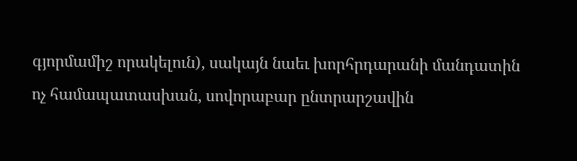գյորմամիշ որակելուն), սակայն նաեւ խորհրդարանի մանդատին ոչ համապատասխան, սովորաբար ընտրարշավին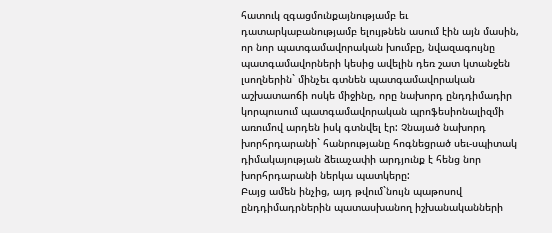հատուկ զգացմունքայնությամբ եւ դատարկաբանությամբ ելույթնեն ասում էին այն մասին, որ նոր պատգամավորական խումբը, նվազագույնը պատգամավորների կեսից ավելին դեռ շատ կտանջեն լսողներին` մինչեւ գտնեն պատգամավորական աշխատաոճի ոսկե միջինը, որը նախորդ ընդդիմադիր կորպուսում պատգամավորական պրոֆեսիոնալիզմի առումով արդեն իսկ գտնվել էր: Չնայած նախորդ խորհրդարանի` հանրությանը հոգնեցրած սեւ-սպիտակ դիմակայության ձեւաչափի արդյունք է հենց նոր խորհրդարանի ներկա պատկերը:
Բայց ամեն ինչից, այդ թվում`նույն պաթոսով ընդդիմադրներին պատասխանող իշխանականների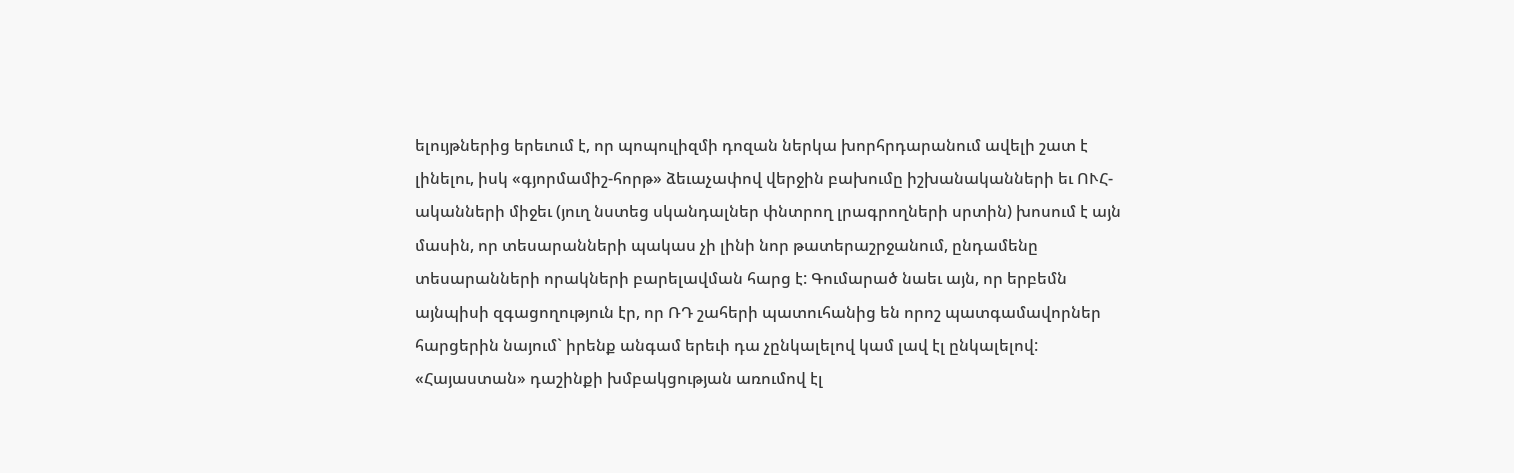ելույթներից երեւում է, որ պոպուլիզմի դոզան ներկա խորհրդարանում ավելի շատ է լինելու, իսկ «գյորմամիշ-հորթ» ձեւաչափով վերջին բախումը իշխանականների եւ ՈՒՀ-ականների միջեւ (յուղ նստեց սկանդալներ փնտրող լրագրողների սրտին) խոսում է այն մասին, որ տեսարանների պակաս չի լինի նոր թատերաշրջանում, ընդամենը տեսարանների որակների բարելավման հարց է: Գումարած նաեւ այն, որ երբեմն այնպիսի զգացողություն էր, որ ՌԴ շահերի պատուհանից են որոշ պատգամավորներ հարցերին նայում` իրենք անգամ երեւի դա չընկալելով կամ լավ էլ ընկալելով:
«Հայաստան» դաշինքի խմբակցության առումով էլ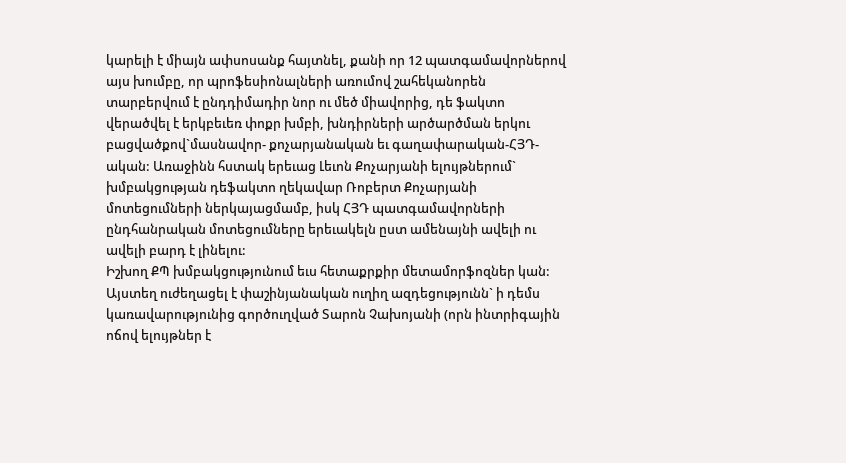կարելի է միայն ափսոսանք հայտնել, քանի որ 12 պատգամավորներով այս խումբը, որ պրոֆեսիոնալների առումով շահեկանորեն տարբերվում է ընդդիմադիր նոր ու մեծ միավորից, դե ֆակտո վերածվել է երկբեւեռ փոքր խմբի, խնդիրների արծարծման երկու բացվածքով`մասնավոր- քոչարյանական եւ գաղափարական-ՀՅԴ-ական: Առաջինն հստակ երեւաց Լեւոն Քոչարյանի ելույթներում` խմբակցության դեֆակտո ղեկավար Ռոբերտ Քոչարյանի մոտեցումների ներկայացմամբ, իսկ ՀՅԴ պատգամավորների ընդհանրական մոտեցումները երեւակելն ըստ ամենայնի ավելի ու ավելի բարդ է լինելու:
Իշխող ՔՊ խմբակցությունում եւս հետաքրքիր մետամորֆոզներ կան:
Այստեղ ուժեղացել է փաշինյանական ուղիղ ազդեցությունն` ի դեմս կառավարությունից գործուղված Տարոն Չախոյանի (որն ինտրիգային ոճով ելույթներ է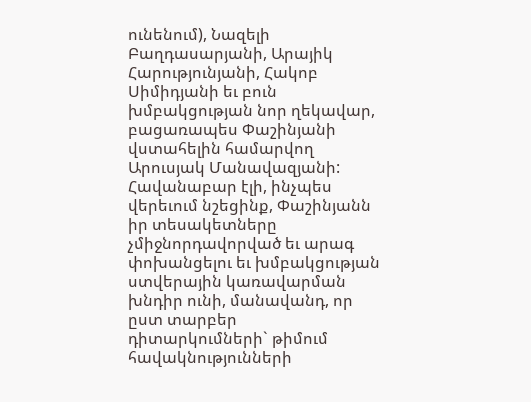ունենում), Նազելի Բաղդասարյանի, Արայիկ Հարությունյանի, Հակոբ Սիմիդյանի եւ բուն խմբակցության նոր ղեկավար, բացառապես Փաշինյանի վստահելին համարվող Արուսյակ Մանավազյանի: Հավանաբար էլի, ինչպես վերեւում նշեցինք, Փաշինյանն իր տեսակետները չմիջնորդավորված եւ արագ փոխանցելու եւ խմբակցության ստվերային կառավարման խնդիր ունի, մանավանդ, որ ըստ տարբեր դիտարկումների` թիմում հավակնությունների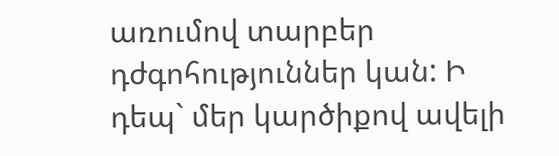առումով տարբեր դժգոհություններ կան: Ի դեպ` մեր կարծիքով ավելի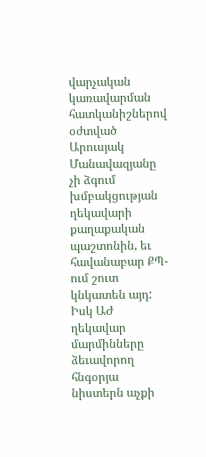վարչական կառավարման հատկանիշներով օժտված Արուսյակ Մանավազյանը չի ձգում խմբակցության ղեկավարի քաղաքական պաշտոնին, եւ հավանաբար ՔՊ-ում շուտ կնկատեն այդ:
Իսկ ԱԺ ղեկավար մարմինները ձեւավորող հնգօրյա նիստերն աչքի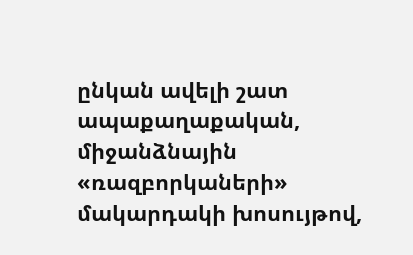ընկան ավելի շատ ապաքաղաքական, միջանձնային «ռազբորկաների» մակարդակի խոսույթով,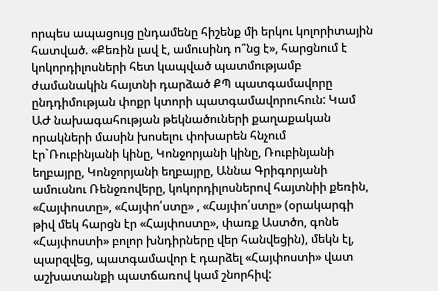որպես ապացույց ընդամենը հիշենք մի երկու կոլորիտային հատված. «Քեռին լավ է, ամուսինդ ո՞նց է», հարցնում է կոկորդիլոսների հետ կապված պատմությամբ ժամանակին հայտնի դարձած ՔՊ պատգամավորը ընդդիմության փոքր կտորի պատգամավորուհուն: Կամ ԱԺ նախագահության թեկնածուների քաղաքական որակների մասին խոսելու փոխարեն հնչում էր`Ռուբինյանի կինը, Կոնջորյանի կինը, Ռուբինյանի եղբայրը, Կոնջորյանի եղբայրը, Աննա Գրիգորյանի ամուսնու Ռենջռովերը, կոկորդիլոսներով հայտնիի քեռին, «Հայփոստը», «Հայփո՛ստը» , «Հայփո՛ստը» (օրակարգի թիվ մեկ հարցն էր «Հայփոստը», փառք Աստծո, գոնե «Հայփոստի» բոլոր խնդիրները վեր հանվեցին), մեկն էլ, պարզվեց, պատգամավոր է դարձել «Հայփոստի» վատ աշխատանքի պատճառով կամ շնորհիվ: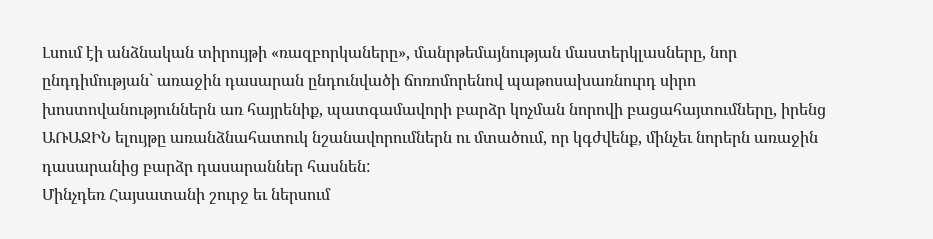Լսում էի անձնական տիրույթի «ռազբորկաները», մանրթեմայնության մաստերկլասները, նոր ընդդիմության` առաջին դասարան ընդունվածի ճոռոմորենով պաթոսախառնուրդ սիրո խոստովանություններն առ հայրենիք, պատգամավորի բարձր կոչման նորովի բացահայտումները, իրենց ԱՌԱՋԻՆ ելույթը առանձնահատուկ նշանավորումներն ու մտածում, որ կգժվենք, մինչեւ նորերն առաջին դասարանից բարձր դասարաններ հասնեն:
Մինչդեռ Հայսատանի շուրջ եւ ներսում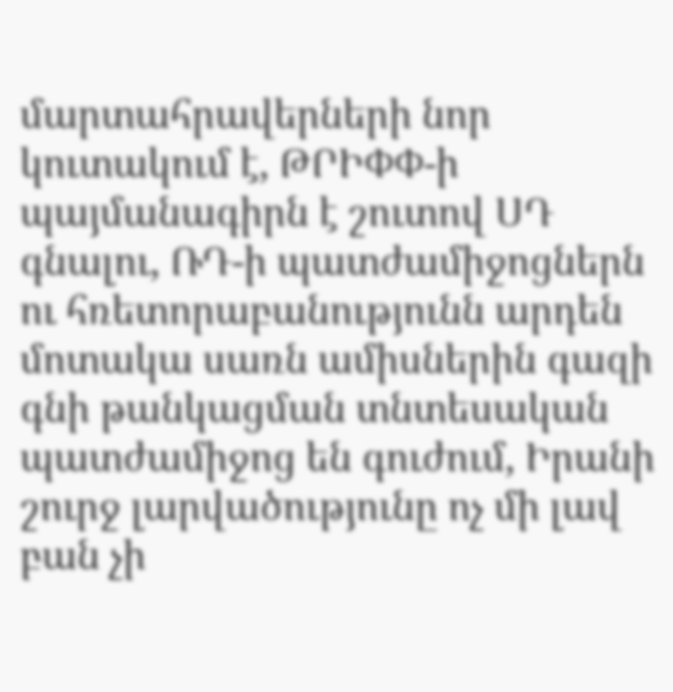մարտահրավերների նոր կուտակում է, ԹՐԻՓՓ-ի պայմանագիրն է շուտով ՍԴ գնալու, ՌԴ-ի պատժամիջոցներն ու հռետորաբանությունն արդեն մոտակա սառն ամիսներին գազի գնի թանկացման տնտեսական պատժամիջոց են գուժում, Իրանի շուրջ լարվածությունը ոչ մի լավ բան չի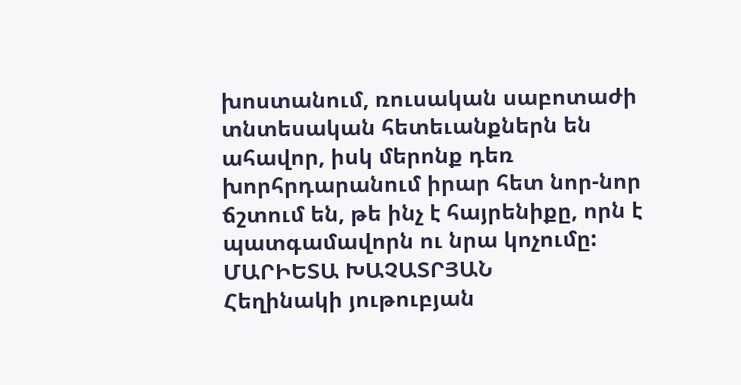խոստանում, ռուսական սաբոտաժի տնտեսական հետեւանքներն են ահավոր, իսկ մերոնք դեռ խորհրդարանում իրար հետ նոր-նոր ճշտում են, թե ինչ է հայրենիքը, որն է պատգամավորն ու նրա կոչումը:
ՄԱՐԻԵՏԱ ԽԱՉԱՏՐՅԱՆ
Հեղինակի յութուբյան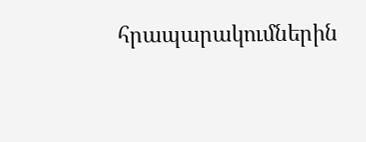հրապարակումներին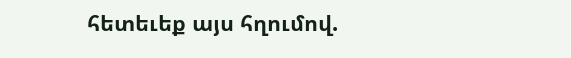հետեւեք այս հղումով.